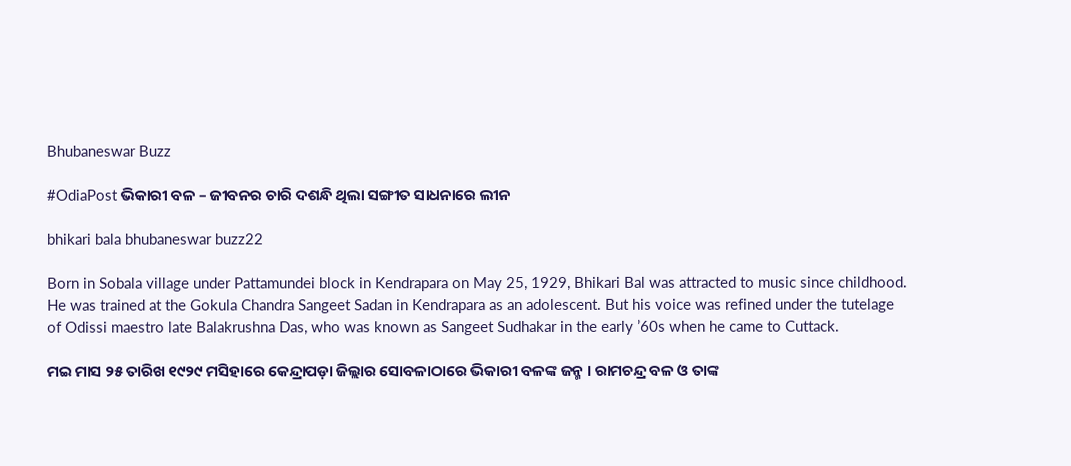Bhubaneswar Buzz

#OdiaPost ଭିକାରୀ ବଳ – ଜୀବନର ଚାରି ଦଶନ୍ଧି ଥିଲା ସଙ୍ଗୀତ ସାଧନାରେ ଲୀନ

bhikari bala bhubaneswar buzz22

Born in Sobala village under Pattamundei block in Kendrapara on May 25, 1929, Bhikari Bal was attracted to music since childhood. He was trained at the Gokula Chandra Sangeet Sadan in Kendrapara as an adolescent. But his voice was refined under the tutelage of Odissi maestro late Balakrushna Das, who was known as Sangeet Sudhakar in the early ’60s when he came to Cuttack.

ମଇ ମାସ ୨୫ ତାରିଖ ୧୯୨୯ ମସିହାରେ କେନ୍ଦ୍ରାପଡ଼ା ଜିଲ୍ଲାର ସୋବଳାଠାରେ ଭିକାରୀ ବଳଙ୍କ ଜନ୍ମ । ରାମଚନ୍ଦ୍ର ବଳ ଓ ତାଙ୍କ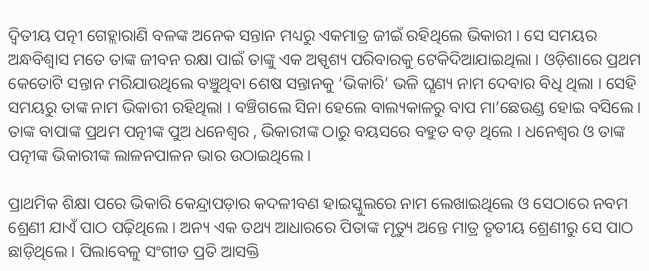ଦ୍ବିତୀୟ ପତ୍ନୀ ଗେହ୍ଲାରାଣି ବଳଙ୍କ ଅନେକ ସନ୍ତାନ ମଧ୍ୟରୁ ଏକମାତ୍ର ଜୀଇଁ ରହିଥିଲେ ଭିକାରୀ । ସେ ସମୟର ଅନ୍ଧବିଶ୍ବାସ ମତେ ତାଙ୍କ ଜୀବନ ରକ୍ଷା ପାଇଁ ତାଙ୍କୁ ଏକ ଅସ୍ପୃଶ୍ୟ ପରିବାରକୁ ଟେକିଦିଆଯାଇଥିଲା । ଓଡ଼ିଶାରେ ପ୍ରଥମ କେତୋଟି ସନ୍ତାନ ମରିଯାଉଥିଲେ ବଞ୍ଚୁଥିବା ଶେଷ ସନ୍ତାନକୁ ‘ଭିକାରି’ ଭଳି ଘୃଣ୍ୟ ନାମ ଦେବାର ବିଧି ଥିଲା । ସେହି ସମୟରୁ ତାଙ୍କ ନାମ ଭିକାରୀ ରହିଥିଲା । ବଞ୍ଚିଗଲେ ସିନା ହେଲେ ବାଲ୍ୟକାଳରୁ ବାପ ମା’ଛେଉଣ୍ଡ ହୋଇ ବସିଲେ । ତାଙ୍କ ବାପାଙ୍କ ପ୍ରଥମ ପତ୍ନୀଙ୍କ ପୁଅ ଧନେଶ୍ଵର , ଭିକାରୀଙ୍କ ଠାରୁ ବୟସରେ ବହୁତ ବଡ଼ ଥିଲେ । ଧନେଶ୍ବର ଓ ତାଙ୍କ ପତ୍ନୀଙ୍କ ଭିକାରୀଙ୍କ ଲାଳନପାଳନ ଭାର ଉଠାଇଥିଲେ ।

ପ୍ରାଥମିକ ଶିକ୍ଷା ପରେ ଭିକାରି କେନ୍ଦ୍ରାପଡ଼ାର କଦଳୀବଣ ହାଇସ୍କୁଲରେ ନାମ ଲେଖାଇଥିଲେ ଓ ସେଠାରେ ନବମ ଶ୍ରେଣୀ ଯାଏଁ ପାଠ ପଢ଼ିଥିଲେ । ଅନ୍ୟ ଏକ ତଥ୍ୟ ଆଧାରରେ ପିତାଙ୍କ ମୃତ୍ୟୁ ଅନ୍ତେ ମାତ୍ର ତୃତୀୟ ଶ୍ରେଣୀରୁ ସେ ପାଠ ଛାଡ଼ିଥିଲେ । ପିଲାବେଳୁ ସଂଗୀତ ପ୍ରତି ଆସକ୍ତି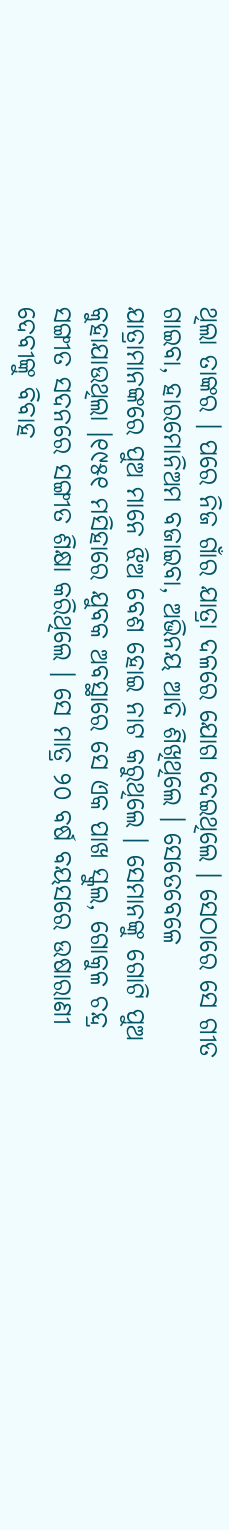ଥିଲା ତାଙ୍କର । ପରେ ନିଜ ଗାଁର ଯାତ୍ରା ଦଳରେ ଯୋଗ ଦେଇଥିଲେ । ସେଠାରେ ସେ ଗୀତ ଗାଇବା, ହାରମୋନିଅମ ବଜାଇବା, ଅଭିନୟ ଆଦି ଶିଖିଥିଲେ । ସେତେବେଳେ ଯାତ୍ରାମାନଙ୍କରେ ପୁଅ ମାନେ ଝିଅ ବେଶ ହୋଇ ନାଟ କରୁଥିଲେ । ସେମାନଙ୍କୁ ଗୋଟି ପୁଅ କୁହାଯାଉଥିଲା ।୧୯୫୧ ମସିହାରେ ଯୁବକ ଅବସ୍ଥାରେ ସେ ଏକ ପାଖ ସ୍କୁଲ, ଗୋକୁଳ ଚନ୍ଦ୍ର ସଙ୍ଗୀତ ସଦନରେ ସଙ୍ଗୀତ ଶିକ୍ଷା କରିଥିଲେ । ସେ ମାତ୍ର ୨୦ ବର୍ଷ ବୟସରେ ଉଷାରାଣୀ ଦେବୀଙ୍କୁ ବିବାହ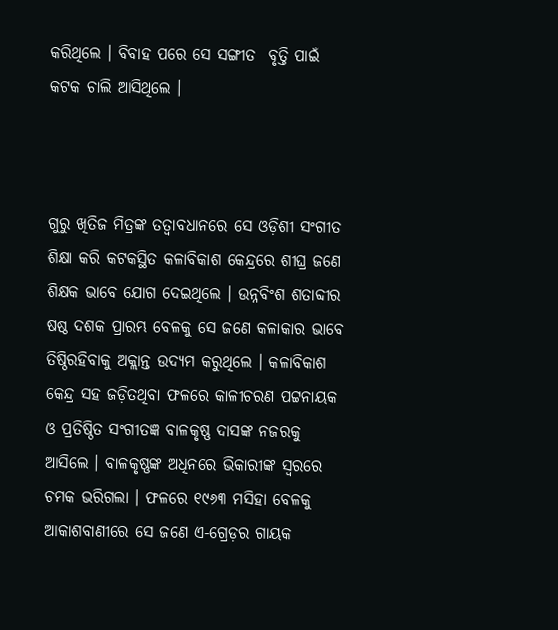କରିଥିଲେ । ବିବାହ ପରେ ସେ ସଙ୍ଗୀତ  ବୃତ୍ତି ପାଇଁ କଟକ ଚାଲି ଆସିଥିଲେ ।



ଗୁରୁ ଖିତିଜ ମିତ୍ରଙ୍କ ତତ୍ବାବଧାନରେ ସେ ଓଡ଼ିଶୀ ସଂଗୀତ ଶିକ୍ଷା କରି କଟକସ୍ଥିତ କଳାବିକାଶ କେନ୍ଦ୍ରରେ ଶୀଘ୍ର ଜଣେ ଶିକ୍ଷକ ଭାବେ ଯୋଗ ଦେଇଥିଲେ । ଉନ୍ନବିଂଶ ଶତାବ୍ଦୀର ଷଷ୍ଠ ଦଶକ ପ୍ରାରମ୍ଭ ବେଳକୁ ସେ ଜଣେ କଳାକାର ଭାବେ ତିଷ୍ଠିରହିବାକୁ ଅକ୍ଲାନ୍ତ ଉଦ୍ୟମ କରୁଥିଲେ । କଳାବିକାଶ କେନ୍ଦ୍ର ସହ ଜଡ଼ିତଥିବା ଫଳରେ କାଳୀଚରଣ ପଟ୍ଟନାୟକ ଓ ପ୍ରତିଷ୍ଠିତ ସଂଗୀତଜ୍ଞ ବାଳକୃଷ୍ଣ ଦାସଙ୍କ ନଜରକୁ ଆସିଲେ । ବାଳକୃଷ୍ଣଙ୍କ ଅଧିନରେ ଭିକାରୀଙ୍କ ସ୍ବରରେ ଚମକ ଭରିଗଲା । ଫଳରେ ୧୯୬୩ ମସିହା ବେଳକୁ ଆକାଶବାଣୀରେ ସେ ଜଣେ ଏ-ଗ୍ରେଡ଼ର ଗାୟକ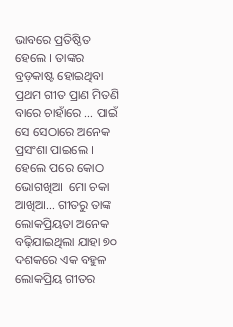ଭାବରେ ପ୍ରତିଷ୍ଠିତ ହେଲେ । ତାଙ୍କର ବ୍ରଡ଼କାଷ୍ଟ ହୋଇଥିବା ପ୍ରଥମ ଗୀତ ପ୍ରାଣ ମିତଣି ବାରେ ଚାହାଁରେ … ପାଇଁ ସେ ସେଠାରେ ଅନେକ ପ୍ରସଂଶା ପାଇଲେ । ହେଲେ ପରେ କୋଠ ଭୋଗଖିଆ  ମୋ ଚକା ଆଖିଆ… ଗୀତରୁ ତାଙ୍କ ଲୋକପ୍ରିୟତା ଅନେକ ବଢ଼ିଯାଇଥିଲା ଯାହା ୭୦ ଦଶକରେ ଏକ ବହୁଳ ଲୋକପ୍ରିୟ ଗୀତର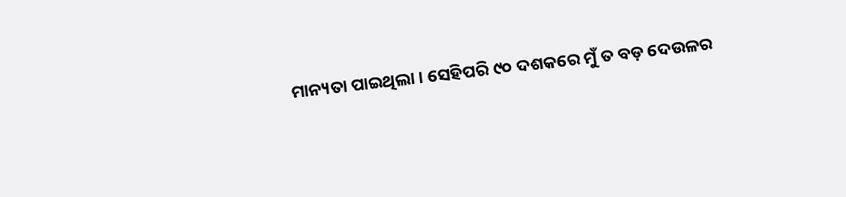ମାନ୍ୟତା ପାଇଥିଲା । ସେହିପରି ୯୦ ଦଶକରେ ମୁଁ ତ ବଡ଼ ଦେଉଳର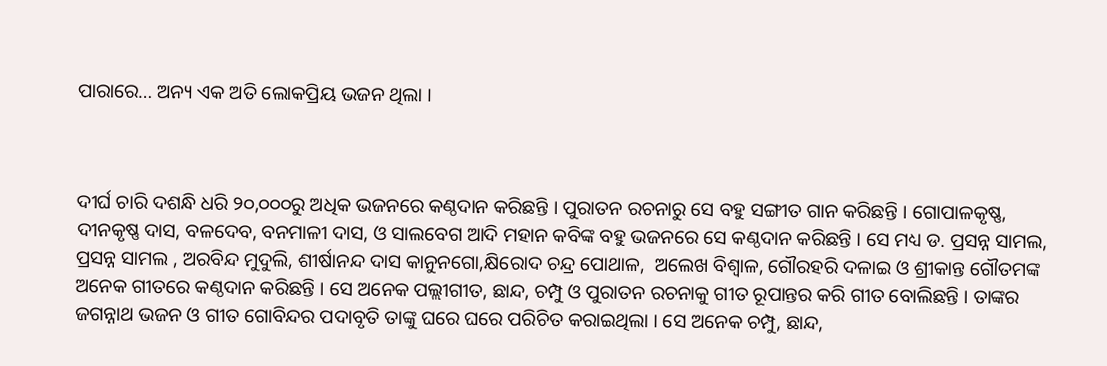ପାରାରେ… ଅନ୍ୟ ଏକ ଅତି ଲୋକପ୍ରିୟ ଭଜନ ଥିଲା ।



ଦୀର୍ଘ ଚାରି ଦଶନ୍ଧି ଧରି ୨୦,୦୦୦ରୁ ଅଧିକ ଭଜନରେ କଣ୍ଠଦାନ କରିଛନ୍ତି । ପୁରାତନ ରଚନାରୁ ସେ ବହୁ ସଙ୍ଗୀତ ଗାନ କରିଛନ୍ତି । ଗୋପାଳକୃଷ୍ଣ, ଦୀନକୃଷ୍ଣ ଦାସ, ବଳଦେବ, ବନମାଳୀ ଦାସ, ଓ ସାଲବେଗ ଆଦି ମହାନ କବିଙ୍କ ବହୁ ଭଜନରେ ସେ କଣ୍ଠଦାନ କରିଛନ୍ତି । ସେ ମଧ୍ୟ ଡ. ପ୍ରସନ୍ନ ସାମଲ, ପ୍ରସନ୍ନ ସାମଲ , ଅରବିନ୍ଦ ମୁଦୁଲି, ଶୀର୍ଷାନନ୍ଦ ଦାସ କାନୁନଗୋ,କ୍ଷିରୋଦ ଚନ୍ଦ୍ର ପୋଥାଳ,  ଅଲେଖ ବିଶ୍ବାଳ, ଗୌରହରି ଦଳାଇ ଓ ଶ୍ରୀକାନ୍ତ ଗୌତମଙ୍କ ଅନେକ ଗୀତରେ କଣ୍ଠଦାନ କରିଛନ୍ତି । ସେ ଅନେକ ପଲ୍ଲୀଗୀତ, ଛାନ୍ଦ, ଚମ୍ପୁ ଓ ପୁରାତନ ରଚନାକୁ ଗୀତ ରୂପାନ୍ତର କରି ଗୀତ ବୋଲିଛନ୍ତି । ତାଙ୍କର ଜଗନ୍ନାଥ ଭଜନ ଓ ଗୀତ ଗୋବିନ୍ଦର ପଦାବୃତି ତାଙ୍କୁ ଘରେ ଘରେ ପରିଚିତ କରାଇଥିଲା । ସେ ଅନେକ ଚମ୍ପୁ, ଛାନ୍ଦ,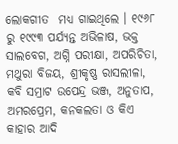ଲୋକଗୀତ  ମଧ୍ୟ ଗାଇଥିଲେ । ୧୯୬୮ ରୁ ୧୯୯୩ ପର୍ଯ୍ୟନ୍ତ ଅଭିଳାଷ, ଭକ୍ତ ସାଲବେଗ, ଅଗ୍ନି ପରୀକ୍ଷା, ଅପରିଚିତା, ମଥୁରା ବିଜୟ, ଶ୍ରୀକୃଷ୍ଣ ରାସଲୀଳା, କବି ସମ୍ରାଟ ଉପେନ୍ଦ୍ର ଭଞ୍ଜ, ଅନୁତାପ, ଅମରପ୍ରେମ, କନକଲତା ଓ କିଏ କାହାର ଆଦି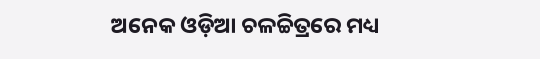ଅନେକ ଓଡ଼ିଆ ଚଳଚ୍ଚିତ୍ରରେ ମଧ୍ୟ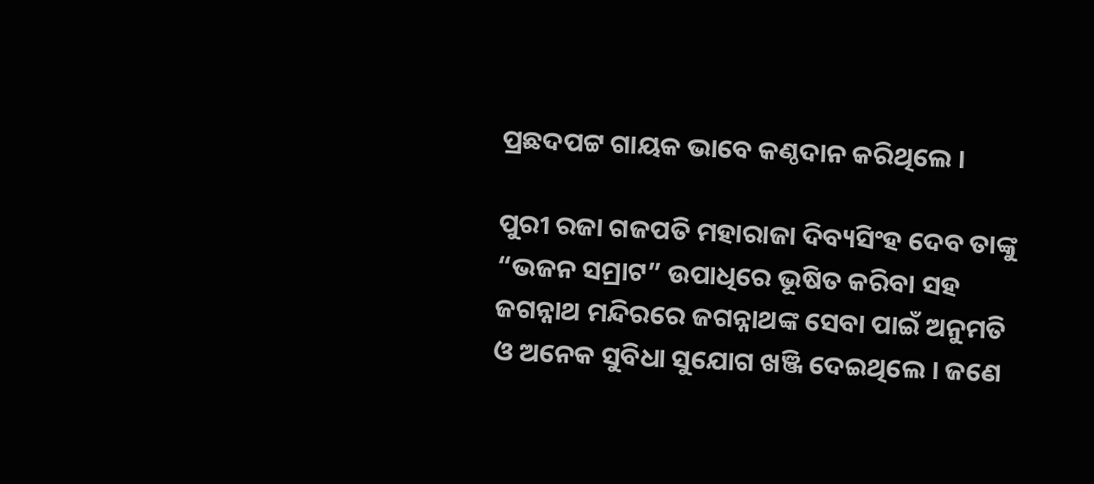ପ୍ରଛଦପଟ୍ଟ ଗାୟକ ଭାବେ କଣ୍ଠଦାନ କରିଥିଲେ ।

ପୁରୀ ରଜା ଗଜପତି ମହାରାଜା ଦିବ୍ୟସିଂହ ଦେବ ତାଙ୍କୁ “ଭଜନ ସମ୍ରାଟ” ଉପାଧିରେ ଭୂଷିତ କରିବା ସହ ଜଗନ୍ନାଥ ମନ୍ଦିରରେ ଜଗନ୍ନାଥଙ୍କ ସେବା ପାଇଁ ଅନୁମତି ଓ ଅନେକ ସୁବିଧା ସୁଯୋଗ ଖଞ୍ଜି ଦେଇଥିଲେ । ଜଣେ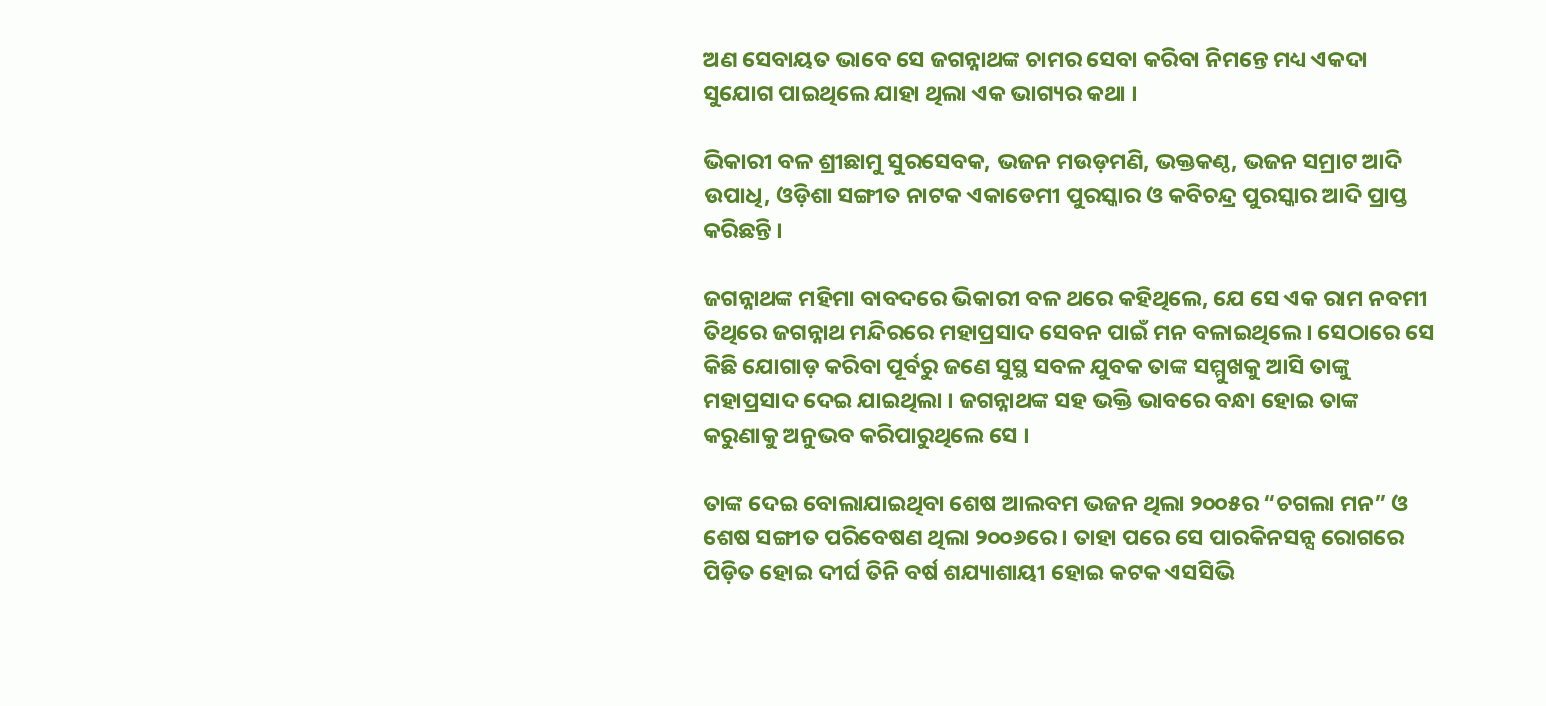ଅଣ ସେବାୟତ ଭାବେ ସେ ଜଗନ୍ନାଥଙ୍କ ଚାମର ସେବା କରିବା ନିମନ୍ତେ ମଧ୍ୟ ଏକଦା ସୁଯୋଗ ପାଇଥିଲେ ଯାହା ଥିଲା ଏକ ଭାଗ୍ୟର କଥା ।

ଭିକାରୀ ବଳ ଶ୍ରୀଛାମୁ ସୁରସେବକ, ଭଜନ ମଉଡ଼ମଣି, ଭକ୍ତକଣ୍ଠ, ଭଜନ ସମ୍ରାଟ ଆଦି ଉପାଧି, ଓଡ଼ିଶା ସଙ୍ଗୀତ ନାଟକ ଏକାଡେମୀ ପୁରସ୍କାର ଓ କବିଚନ୍ଦ୍ର ପୁରସ୍କାର ଆଦି ପ୍ରାପ୍ତ କରିଛନ୍ତି ।

ଜଗନ୍ନାଥଙ୍କ ମହିମା ବାବଦରେ ଭିକାରୀ ବଳ ଥରେ କହିଥିଲେ, ଯେ ସେ ଏକ ରାମ ନବମୀ ତିଥିରେ ଜଗନ୍ନାଥ ମନ୍ଦିରରେ ମହାପ୍ରସାଦ ସେବନ ପାଇଁ ମନ ବଳାଇଥିଲେ । ସେଠାରେ ସେ କିଛି ଯୋଗାଡ଼ କରିବା ପୂର୍ବରୁ ଜଣେ ସୁସ୍ଥ ସବଳ ଯୁବକ ତାଙ୍କ ସମ୍ମୁଖକୁ ଆସି ତାଙ୍କୁ ମହାପ୍ରସାଦ ଦେଇ ଯାଇଥିଲା । ଜଗନ୍ନାଥଙ୍କ ସହ ଭକ୍ତି ଭାବରେ ବନ୍ଧା ହୋଇ ତାଙ୍କ କରୁଣାକୁ ଅନୁଭବ କରିପାରୁଥିଲେ ସେ ।

ତାଙ୍କ ଦେଇ ବୋଲାଯାଇଥିବା ଶେଷ ଆଲବମ ଭଜନ ଥିଲା ୨୦୦୫ର “ଚଗଲା ମନ” ଓ ଶେଷ ସଙ୍ଗୀତ ପରିବେଷଣ ଥିଲା ୨୦୦୬ରେ । ତାହା ପରେ ସେ ପାରକିନସନ୍ସ ରୋଗରେ ପିଡ଼ିତ ହୋଇ ଦୀର୍ଘ ତିନି ବର୍ଷ ଶଯ୍ୟାଶାୟୀ ହୋଇ କଟକ ଏସସିଭି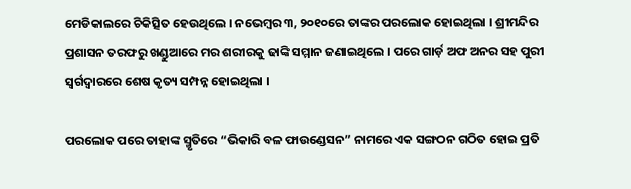ମେଡିକାଲରେ ଚିକିତ୍ସିତ ହେଉଥିଲେ । ନଭେମ୍ବର ୩, ୨୦୧୦ରେ ତାଙ୍କର ପରଲୋକ ହୋଇଥିଲା । ଶ୍ରୀମନ୍ଦିର ପ୍ରଶାସନ ତରଫରୁ ଖଣ୍ଡୁଆରେ ମର ଶରୀରକୁ ଢାଙ୍କି ସମ୍ମାନ ଜଣାଇଥିଲେ । ପରେ ଗାର୍ଡ଼ ଅଫ ଅନର ସହ ପୁରୀ ସ୍ବର୍ଗଦ୍ବାରରେ ଶେଷ କୃତ୍ୟ ସମ୍ପନ୍ନ ହୋଇଥିଲା ।

ପରଲୋକ ପରେ ତାହାଙ୍କ ସ୍ମୃତିରେ “ଭିକାରି ବଳ ଫାଉଣ୍ଡେସନ” ନାମରେ ଏକ ସଙ୍ଗଠନ ଗଠିତ ହୋଇ ପ୍ରତି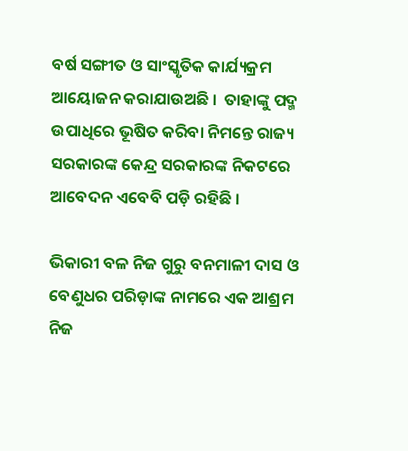ବର୍ଷ ସଙ୍ଗୀତ ଓ ସାଂସ୍କୃତିକ କାର୍ଯ୍ୟକ୍ରମ ଆୟୋଜନ କରାଯାଉଅଛି ।  ତାହାଙ୍କୁ ପଦ୍ମ ଉପାଧିରେ ଭୂଷିତ କରିବା ନିମନ୍ତେ ରାଜ୍ୟ ସରକାରଙ୍କ କେନ୍ଦ୍ର ସରକାରଙ୍କ ନିକଟରେ ଆବେଦନ ଏବେବି ପଡ଼ି ରହିଛି ।

ଭିକାରୀ ବଳ ନିଜ ଗୁରୁ ବନମାଳୀ ଦାସ ଓ ବେଣୁଧର ପରିଡ଼ାଙ୍କ ନାମରେ ଏକ ଆଶ୍ରମ ନିଜ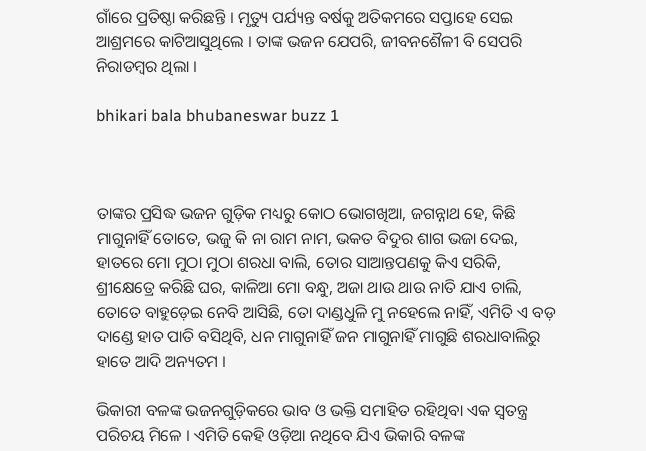ଗାଁରେ ପ୍ରତିଷ୍ଠା କରିଛନ୍ତି । ମୃତ୍ୟୁ ପର୍ଯ୍ୟନ୍ତ ବର୍ଷକୁ ଅତିକମରେ ସପ୍ତାହେ ସେଇ ଆଶ୍ରମରେ କାଟିଆସୁଥିଲେ । ତାଙ୍କ ଭଜନ ଯେପରି, ଜୀବନଶୈଳୀ ବି ସେପରି ନିରାଡମ୍ବର ଥିଲା ।

bhikari bala bhubaneswar buzz 1



ତାଙ୍କର ପ୍ରସିଦ୍ଧ ଭଜନ ଗୁଡ଼ିକ ମଧ୍ୟରୁ କୋଠ ଭୋଗଖିଆ, ଜଗନ୍ନାଥ ହେ, କିଛି ମାଗୁନାହିଁ ତୋତେ, ଭଜୁ କି ନା ରାମ ନାମ, ଭକତ ବିଦୁର ଶାଗ ଭଜା ଦେଇ, ହାତରେ ମୋ ମୁଠା ମୁଠା ଶରଧା ବାଲି, ତୋର ସାଆନ୍ତପଣକୁ କିଏ ସରିକି, ଶ୍ରୀକ୍ଷେତ୍ରେ କରିଛି ଘର, କାଳିଆ ମୋ ବନ୍ଧୁ, ଅଜା ଥାଉ ଥାଉ ନାତି ଯାଏ ଚାଲି, ତୋତେ ବାହୁଡ଼େଇ ନେବି ଆସିଛି, ତୋ ଦାଣ୍ଡଧୁଳି ମୁ ନହେଲେ ନାହିଁ, ଏମିତି ଏ ବଡ଼ ଦାଣ୍ଡେ ହାତ ପାତି ବସିଥିବି, ଧନ ମାଗୁନାହିଁ ଜନ ମାଗୁନାହିଁ ମାଗୁଛି ଶରଧାବାଲିରୁ ହାତେ ଆଦି ଅନ୍ୟତମ ।

ଭିକାରୀ ବଳଙ୍କ ଭଜନଗୁଡ଼ିକରେ ଭାବ ଓ ଭକ୍ତି ସମାହିତ ରହିଥିବା ଏକ ସ୍ବତନ୍ତ୍ର ପରିଚୟ ମିଳେ । ଏମିତି କେହି ଓଡ଼ିଆ ନଥିବେ ଯିଏ ଭିକାରି ବଳଙ୍କ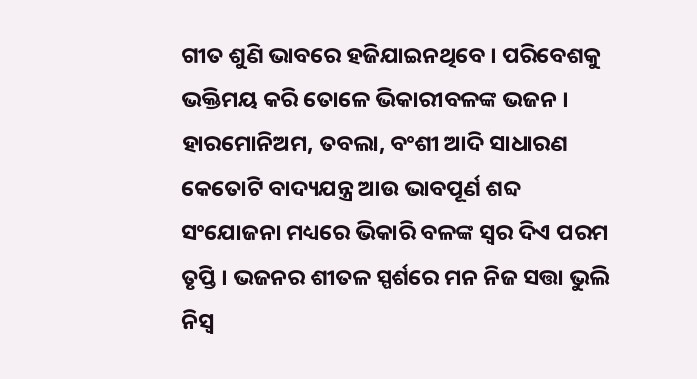ଗୀତ ଶୁଣି ଭାବରେ ହଜିଯାଇନଥିବେ । ପରିବେଶକୁ ଭକ୍ତିମୟ କରି ତୋଳେ ଭିକାରୀବଳଙ୍କ ଭଜନ । ହାରମୋନିଅମ, ତବଲା, ବଂଶୀ ଆଦି ସାଧାରଣ କେତୋଟି ବାଦ୍ୟଯନ୍ତ୍ର ଆଉ ଭାବପୂର୍ଣ ଶବ୍ଦ ସଂଯୋଜନା ମଧ୍ୟରେ ଭିକାରି ବଳଙ୍କ ସ୍ବର ଦିଏ ପରମ ତୃପ୍ତି । ଭଜନର ଶୀତଳ ସ୍ପର୍ଶରେ ମନ ନିଜ ସତ୍ତା ଭୁଲି ନିସ୍ଵ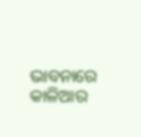ଭାବନାରେ କାଳିଆର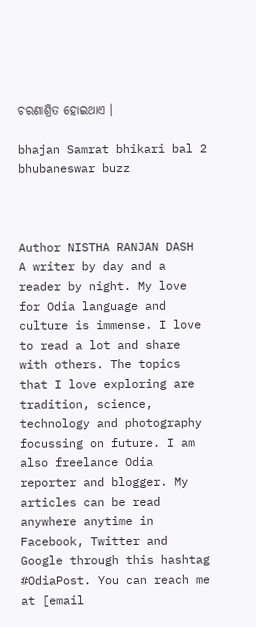ଚରଣାଶ୍ରିତ ହୋଇଥାଏ ।

bhajan Samrat bhikari bal 2 bhubaneswar buzz



Author NISTHA RANJAN DASH
A writer by day and a reader by night. My love for Odia language and culture is immense. I love to read a lot and share with others. The topics that I love exploring are tradition, science, technology and photography focussing on future. I am also freelance Odia reporter and blogger. My articles can be read anywhere anytime in Facebook, Twitter and Google through this hashtag #OdiaPost. You can reach me at [email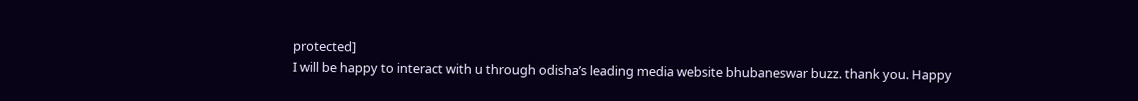protected]
I will be happy to interact with u through odisha’s leading media website bhubaneswar buzz. thank you. Happy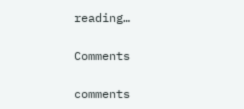reading…

Comments

comments